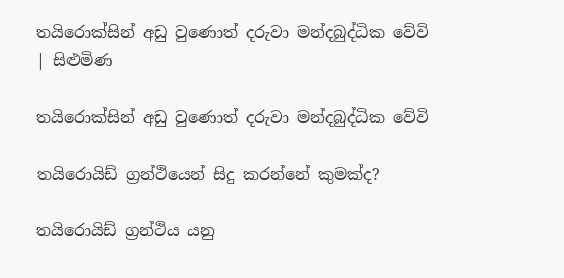තයිරොක්සින් අඩු වුණොත් දරුවා මන්දබුද්ධික වේවි | සිළුමිණ

තයිරොක්සින් අඩු වුණොත් දරුවා මන්දබුද්ධික වේවි

තයිරොයිඩ් ග්‍රන්ථියෙන් සිදු කරන්නේ කුමක්ද?

තයිරොයිඩ් ග්‍රන්ථිය යනු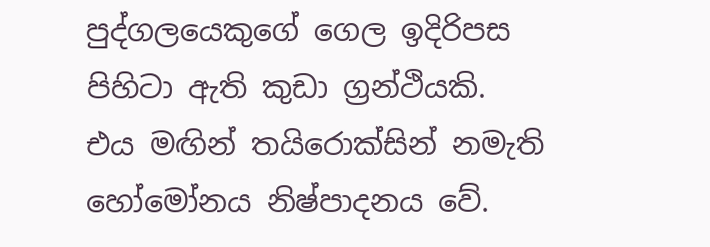පුද්ගලයෙකුගේ ගෙල ඉදිරිපස පිහිටා ඇති කුඩා ග්‍රන්ථියකි. එය මඟින් තයිරොක්සින් නමැති හෝමෝනය නිෂ්පාදනය වේ.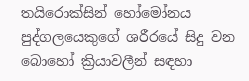තයිරොක්සින් හෝමෝනය පුද්ගලයෙකුගේ ශරීරයේ සිදු වන බොහෝ ක්‍රියාවලීන් සඳහා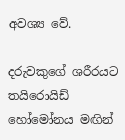අවශ්‍ය වේ.

දරුවකුගේ ශරීරයට තයිරොයිඩ් හෝමෝනය මඟින්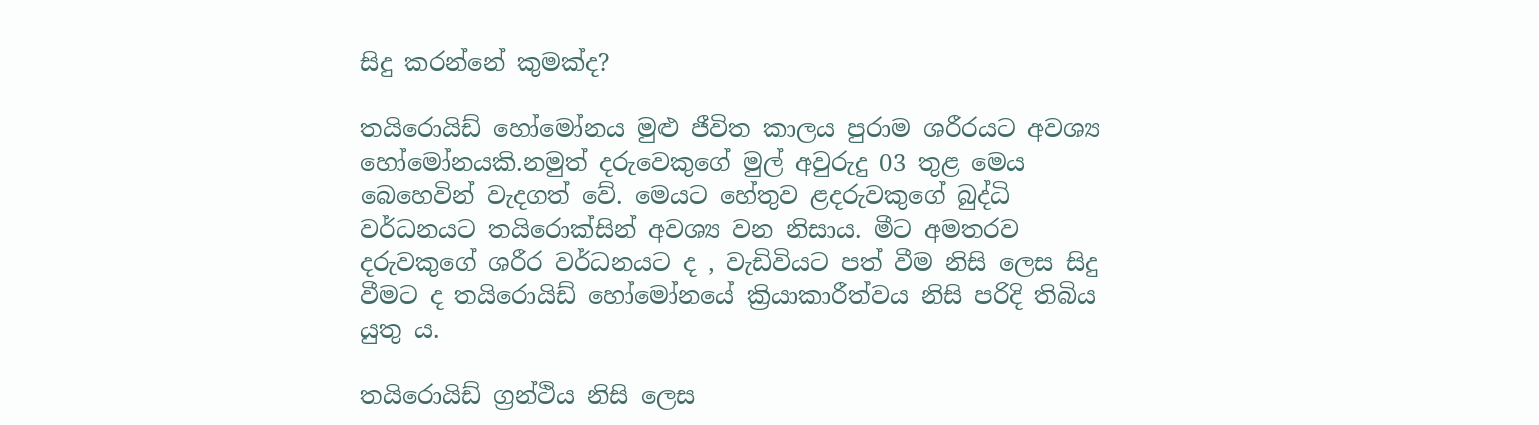සිදු කරන්නේ කුමක්ද?

තයිරොයිඩ් හෝමෝනය මුළු ජීවිත කාලය පුරාම ශරීරයට අවශ්‍ය හෝමෝනයකි.නමුත් දරුවෙකුගේ මුල් අවුරුදු 03 තුළ මෙය බෙහෙවින් වැදගත් වේ. මෙයට හේතුව ළදරුවකුගේ බුද්ධි වර්ධනයට තයිරොක්සින් අවශ්‍ය වන නිසාය. මීට අමතරව දරුවකුගේ ශරීර වර්ධනයට ද , වැඩිවියට පත් වීම නිසි ලෙස සිදු වීමට ද තයිරොයිඩ් හෝමෝනයේ ක්‍රියාකාරීත්වය නිසි පරිදි තිබිය යුතු ය.

තයිරොයිඩ් ග්‍රන්ථිය නිසි ලෙස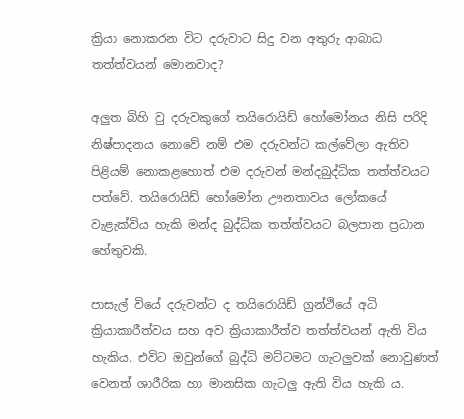ක්‍රියා නොකරන විට දරුවාට සිදු වන අතුරු ආබාධ තත්ත්වයන් මොනවාද?

අලුත බිහි වු දරුවකුගේ තයිරොයිඩ් හෝමෝනය නිසි පරිදි නිෂ්පාදනය නොවේ නම් එම දරුවන්ට කල්වේලා ඇතිව පිළියම් නොකළහොත් එම දරුවන් මන්දබුද්ධික තත්ත්වයට පත්වේ‍. තයිරොයිඩ් හෝමෝන ඌනතාවය ලෝකයේ වැළැක්විය හැකි මන්ද බුද්ධික තත්ත්වයට බලපාන ප්‍රධාන හේතුවකි.

පාසැල් වියේ දරුවන්ට ද තයිරොයිඩ් ග්‍රන්ථියේ අධි ක්‍රියාකාරීත්වය සහ අව ක්‍රියාකාරීත්ව තත්ත්වයන් ඇති විය හැකිය. එවිට ඔවුන්ගේ බුද්ධි මට්ටමට ගැටලුවක් නොවුණත් වෙනත් ශාරීරික හා මානසික ගැටලු ඇති විය හැකි ය.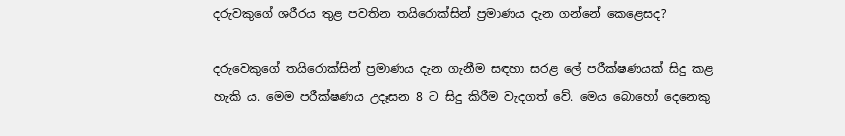දරුවකුගේ ශරීරය තුළ පවතින තයිරොක්සින් ප්‍රමාණය දැන ගන්නේ කෙළෙසද?

දරුවෙකුගේ තයිරොක්සින් ප්‍රමාණය දැන ගැනීම සඳහා සරළ ලේ පරීක්ෂණයක් සිදු කළ හැකි ය. මෙම පරීක්ෂණය උදෑසන 8 ට සිදු කිරීම වැදගත් වේ. මෙය බොහෝ දෙනෙකු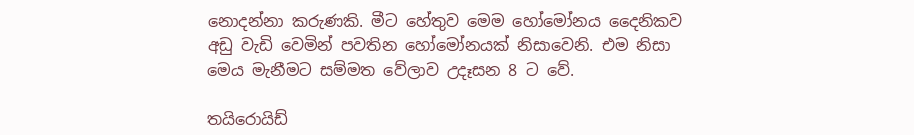නොදන්නා කරුණකි. මීට හේතුව මෙම හෝමෝනය දෛනිකව අඩු වැඩි වෙමින් පවතින හෝමෝනයක් නිසාවෙනි. එම නිසා මෙය මැනීමට සම්මත වේලාව උදෑසන 8 ට වේ.

තයිරොයිඩ්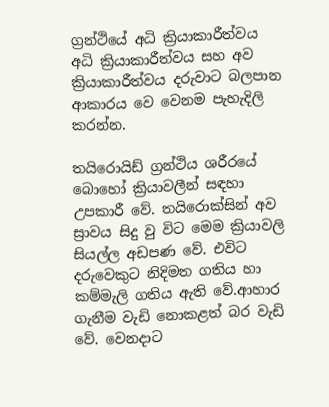ග්‍රන්ථියේ අධි ක්‍රියාකාරීත්වය අධි ක්‍රියාකාරීත්වය සහ අව ක්‍රියාකාරීත්වය දරුවාට බලපාන ආකාරය වෙ වෙනම පැහැදිලි කරන්න.

තයිරොයිඩ් ග්‍රන්ථිය ශරීරයේ බොහෝ ක්‍රියාවලීන් සඳහා උපකාරී වේ. තයිරොක්සින් අව ස්‍රාවය සිදු වු විට මෙම ක්‍රියාවලි සියල්ල අඩපණ වේ. එවිට දරුවෙකුට නිදිමත ගතිය හා කම්මැලි ගතිය ඇති වේ.ආහාර ගැනීම වැඩි නොකළත් බර වැඩි වේ. වෙනදාට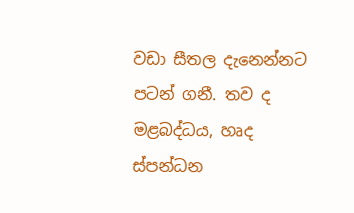වඩා සීතල දැනෙන්නට පටන් ගනී. තව ද මළබද්ධය, හෘද ස්පන්ධන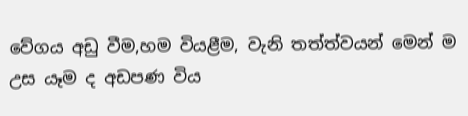වේගය අඩු වීම,හම වියළීම, වැනි තත්ත්වයන් මෙන් ම උස යෑම ද අඩපණ විය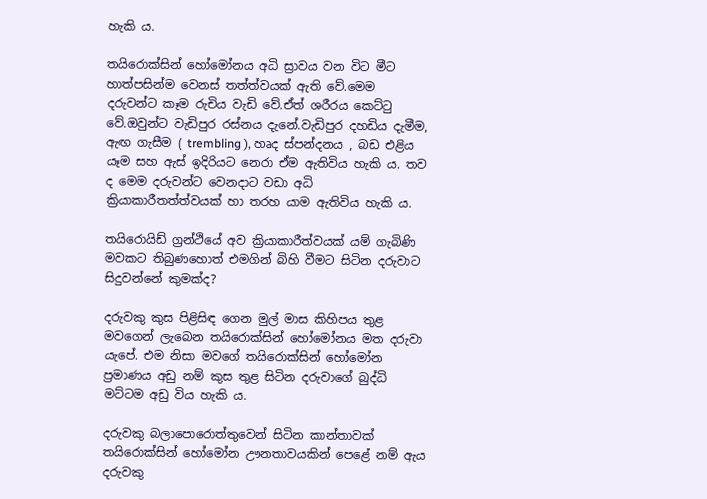හැකි ය.

තයිරොක්සින් හෝමෝනය අධි ස්‍රාවය වන විට මීට හාත්පසින්ම වෙනස් තත්ත්වයක් ඇති වේ.මෙම දරුවන්ට කෑම රුචිය වැඩි වේ.ඒත් ශරීරය කෙට්ටු වේ.ඔවුන්ට වැඩිපුර රස්නය දැනේ.වැඩිපුර දහඩිය දැමීම, ඇඟ ගැසීම ( trembling ), හෘද ස්පන්දනය , බඩ එළිය යෑම සහ ඇස් ඉදිරියට නෙරා ඒම ඇතිවිය හැකි ය. තව ද මෙම දරුවන්ට වෙනදාට වඩා අධි ක්‍රියාකාරීතත්ත්වයක් හා තරහ යාම ඇතිවිය හැකි ය.

තයිරොයිඩ් ග්‍රන්ථියේ අව ක්‍රියාකාරීත්වයක් යම් ගැබිණි මවකට තිබුණහොත් එමගින් බිහි වීමට සිටින දරුවාට සිදුවන්නේ කුමක්ද?

දරුවකු කුස පිළිසිඳ ගෙන මුල් මාස කිහිපය තුළ මවගෙන් ලැබෙන තයිරොක්සින් හෝමෝනය මත දරුවා යැපේ. එම නිසා මවගේ තයිරොක්සින් හෝමෝන ප්‍රමාණය අඩු නම් කුස තුළ සිටින දරුවාගේ බුද්ධි මට්ටම අඩු විය හැකි ය.

දරුවකු බලාපොරොත්තුවෙන් සිටින කාන්තාවක් තයිරොක්සින් හෝමෝන ඌනතාවයකින් පෙළේ නම් ඇය දරුවකු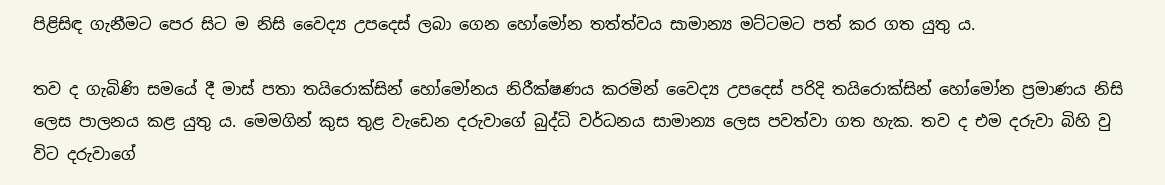පිළිසිඳ ගැනීමට පෙර සිට ම නිසි වෛද්‍ය උපදෙස් ලබා ගෙන හෝමෝන තත්ත්වය සාමාන්‍ය මට්ටමට පත් කර ගත යුතු ය.

තව ද ගැබිණි සමයේ දී මාස් පතා තයිරොක්සින් හෝමෝනය නිරීක්ෂණය කරමින් වෛද්‍ය උපදෙස් පරිදි තයිරොක්සින් හෝමෝන ප්‍රමාණය නිසි ලෙස පාලනය කළ යුතු ය. මෙමගින් කුස තුළ වැඩෙන දරුවාගේ බුද්ධි වර්ධනය සාමාන්‍ය ලෙස පවත්වා ගත හැක. තව ද එම දරුවා බිහි වු විට දරුවාගේ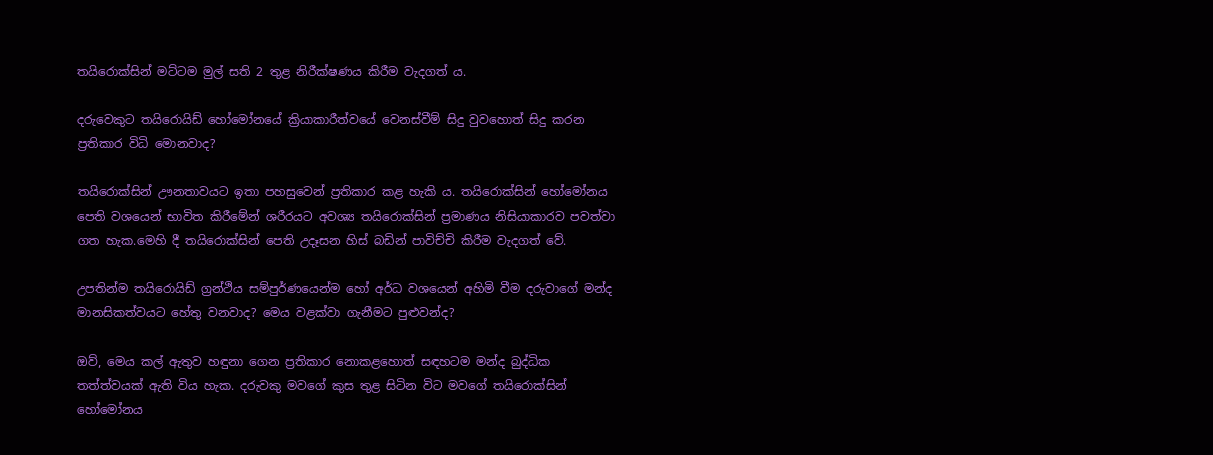තයිරොක්සින් මට්ටම මුල් සති 2 තුළ නිරීක්ෂණය කිරීම වැදගත් ය.

දරුවෙකුට තයිරොයිඩ් හෝමෝනයේ ක්‍රියාකාරීත්වයේ වෙනස්වීම් සිදු වුවහොත් සිදු කරන ප්‍රතිකාර විධි මොනවාද?

තයිරොක්සින් ඌනතාවයට ඉතා පහසුවෙන් ප්‍රතිකාර කළ හැකි ය. තයිරොක්සින් හෝමෝනය පෙති වශයෙන් භාවිත කිරීමේන් ශරීරයට අවශ්‍ය තයිරොක්සින් ප්‍රමාණය නිසියාකාරව පවත්වා ගත හැක.මෙහි දී තයිරොක්සින් පෙති උදෑසන හිස් බඩින් පාවිච්චි කිරීම වැදගත් වේ.

උපතින්ම තයිරොයිඩ් ග්‍රන්ථිය සම්පුර්ණයෙන්ම හෝ අර්ධ වශයෙන් අහිමි වීම දරුවාගේ මන්ද මානසිකත්වයට හේතු වනවාද? මෙය වළක්වා ගැනීමට පුළුවන්ද?

ඔව්, මෙය කල් ඇතුව හඳුනා ගෙන ප්‍රතිකාර නොකළහොත් සඳහටම මන්ද බුද්ධික තත්ත්වයක් ඇති විය හැක. දරුවකු මවගේ කුස තුළ සිටින විට මවගේ තයිරොක්සින් හෝමෝනය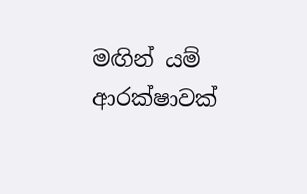මඟින් යම් ආරක්ෂාවක්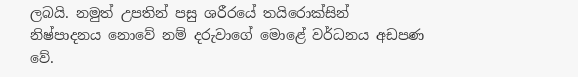ලබයි. නමුත් උපතින් පසු ශරීරයේ තයිරොක්සින් නිෂ්පාදනය නොවේ නම් දරුවාගේ මොළේ වර්ධනය අඩපණ වේ.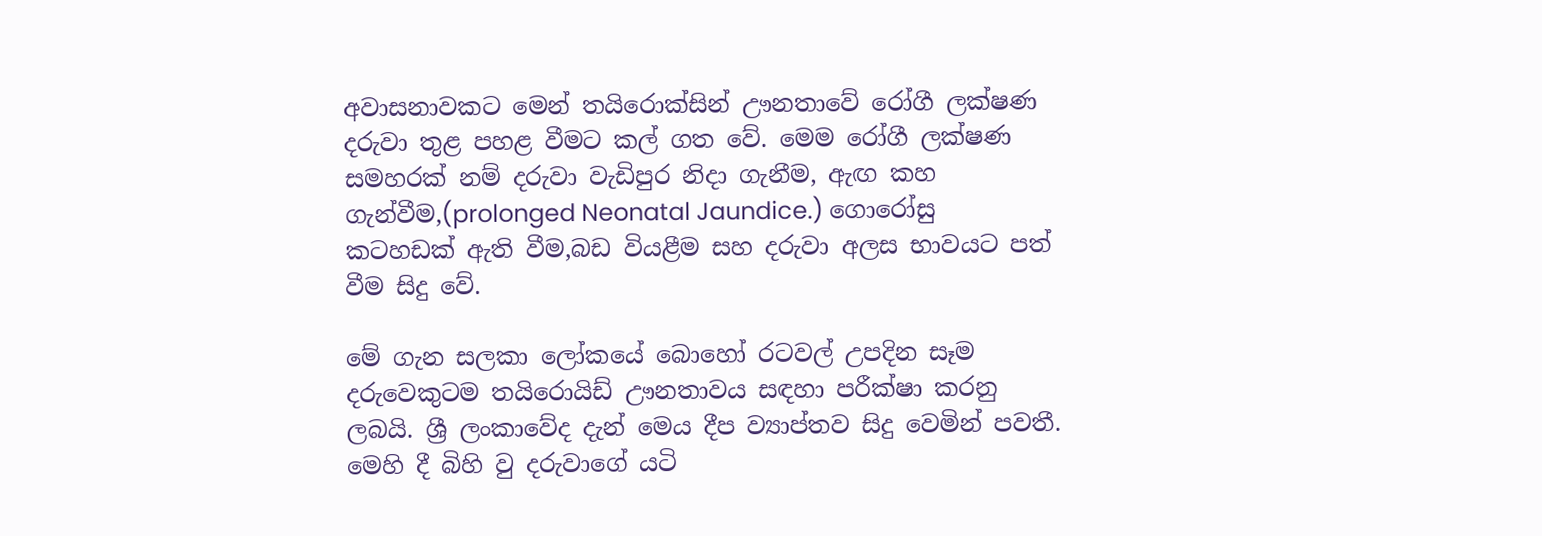අවාසනාවකට මෙන් තයිරොක්සින් ඌනතාවේ රෝගී ලක්ෂණ දරුවා තුළ පහළ වීමට කල් ගත වේ. මෙම රෝගී ලක්ෂණ සමහරක් නම් දරුවා වැඩිපුර නිදා ගැනීම, ඇඟ කහ ගැන්වීම,(prolonged Neonatal Jaundice.) ගොරෝසු කටහඩක් ඇති වීම,බඩ වියළීම සහ දරුවා අලස භාවයට පත් වීම සිදු වේ.

මේ ගැන සලකා ලෝකයේ බොහෝ රටවල් උපදින සෑම දරුවෙකුටම තයිරොයිඩ් ඌනතාවය සඳහා පරීක්ෂා කරනු ලබයි. ශ්‍රී ලංකාවේද දැන් මෙය දීප ව්‍යාප්තව සිදු වෙමින් පවතී. මෙහි දී බිහි වු දරුවාගේ යටි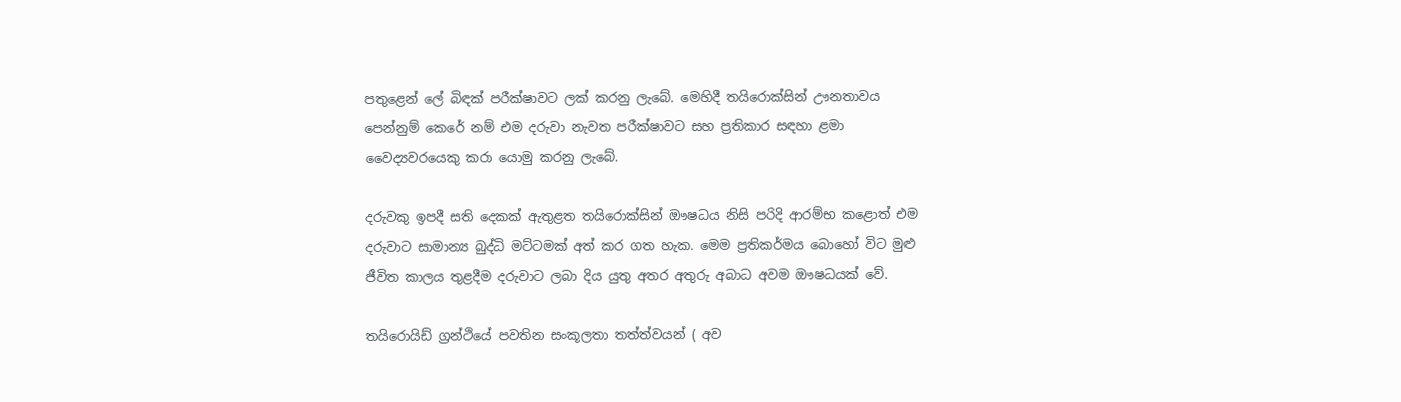පතුළෙන් ලේ බිඳක් පරීක්ෂාවට ලක් කරනු ලැබේ. මෙහිදී තයිරොක්සින් ඌනතාවය පෙන්නුම් කෙරේ නම් එම දරුවා නැවත පරීක්ෂාවට සහ ප්‍රතිකාර සඳහා ළමා වෛද්‍යවරයෙකු කරා යොමු කරනු ලැබේ.

දරුවකු ඉපදී සති දෙකක් ඇතුළත තයිරොක්සින් ඖෂධය නිසි පරිදි ආරම්භ කළොත් එම දරුවාට සාමාන්‍ය බුද්ධි මට්ටමක් අත් කර ගත හැක. මෙම ප්‍රතිකර්මය බොහෝ විට මුළු ජීවිත කාලය තුළදීම දරුවාට ලබා දිය යුතු අතර අතුරු අබාධ අවම ඖෂධයක් වේ.

තයිරොයිඩ් ග්‍රන්ථියේ පවතින සංකූලතා තත්ත්වයන් ( අව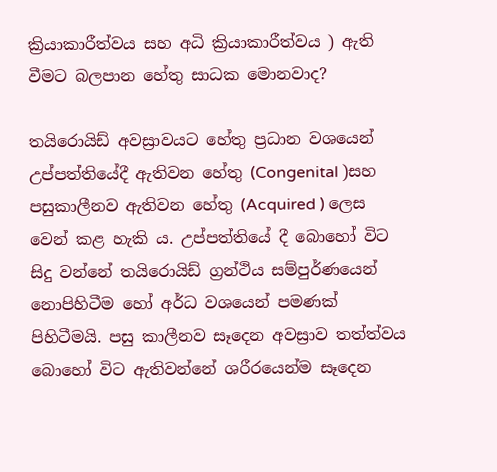ක්‍රියාකාරීත්වය සහ අධි ක්‍රියාකාරීත්වය ) ඇති වීමට බලපාන හේතු සාධක මොනවාද?

තයිරොයිඩ් අවස්‍රාවයට හේතු ප්‍රධාන වශයෙන් උප්පත්තියේදී ඇතිවන හේතු (Congenital )සහ පසුකාලීනව ඇතිවන හේතු (Acquired ) ලෙස වෙන් කළ හැකි ය. උප්පත්තියේ දී බොහෝ විට සිදු වන්නේ තයිරොයිඩ් ග්‍රන්ථිය සම්පුර්ණයෙන් නොපිහිටීම හෝ අර්ධ වශයෙන් පමණක් පිහිටීමයි. පසු කාලීනව සෑදෙන අවස්‍රාව තත්ත්වය බොහෝ විට ඇතිවන්නේ ශරීරයෙන්ම සෑදෙන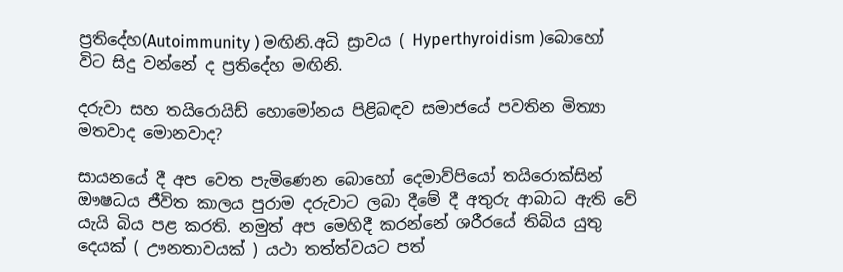ප්‍රතිදේහ(Autoimmunity ) මඟිනි.අධි ස්‍රාවය ( Hyperthyroidism )බොහෝ විට සිදු වන්නේ ද ප්‍රතිදේහ මඟිනි.

දරුවා සහ තයිරොයිඩ් හොමෝනය පිළිබඳව සමාජයේ පවතින මිත්‍යා මතවාද මොනවාද?

සායනයේ දී අප වෙත පැමිණෙන බොහෝ දෙමාව්පියෝ තයිරොක්සින් ඖෂධය ජීවිත කාලය පුරාම දරුවාට ලබා දීමේ දී අතුරු ආබාධ ඇති වේ යැයි බිය පළ කරති. නමුත් අප මෙහිදී කරන්නේ ශරීරයේ තිබිය යුතු දෙයක් ( ඌනතාවයක් ) යථා තත්ත්වයට පත්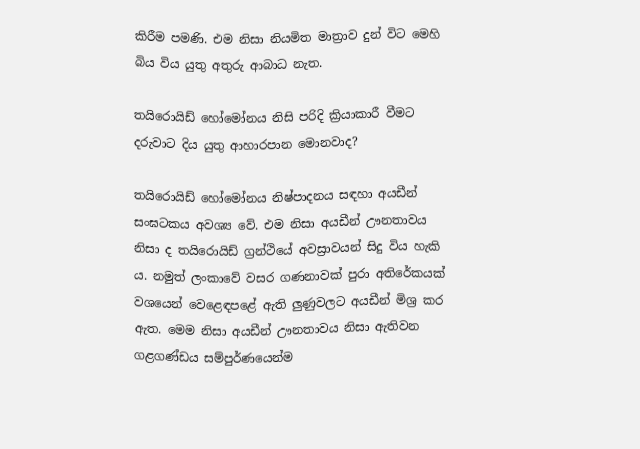කිරීම පමණි. එම නිසා නියමිත මාත්‍රාව දුන් විට මෙහි බිය විය යුතු අතුරු ආබාධ නැත.

තයිරොයිඩ් හෝමෝනය නිසි පරිදි ක්‍රියාකාරී වීමට දරුවාට දිය යුතු ආහාරපාන මොනවාද?

තයිරොයිඩ් හෝමෝනය නිෂ්පාදනය සඳහා අයඩීන් සංඝටකය අවශ්‍ය වේ. එම නිසා අයඩීන් ඌනතාවය නිසා ද තයිරොයිඩ් ග්‍රන්ථියේ අවස්‍රාවයන් සිදු විය හැකි ය. නමුත් ලංකාවේ වසර ගණනාවක් පුරා අතිරේකයක් වශයෙන් වෙළෙඳපළේ ඇති ලුණුවලට අයඩීන් මිශ්‍ර කර ඇත. මෙම නිසා අයඩීන් ඌනතාවය නිසා ඇතිවන ගළගණ්ඩය සම්පුර්ණයෙන්ම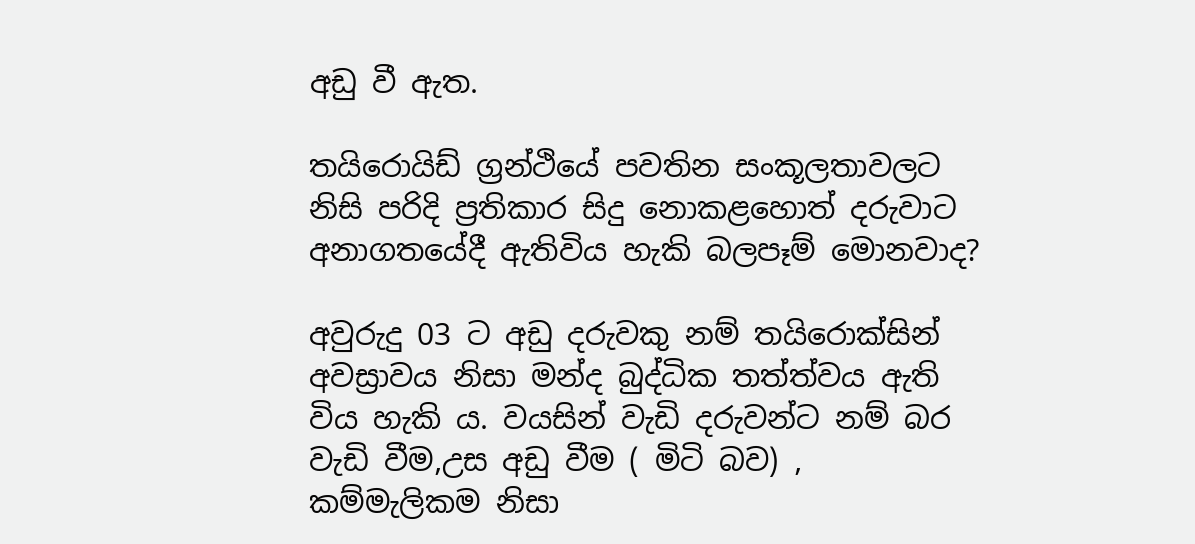අඩු වී ඇත.

තයිරොයිඩ් ග්‍රන්ථියේ පවතින සංකූලතාවලට නිසි පරිදි ප්‍රතිකාර සිදු නොකළහොත් දරුවාට අනාගතයේදී ඇතිවිය හැකි බලපෑම් මොනවාද?

අවුරුදු 03 ට අඩු දරුවකු නම් තයිරොක්සින් අවස්‍රාවය නිසා මන්ද බුද්ධික තත්ත්වය ඇති විය හැකි ය. වයසින් වැඩි දරුවන්ට නම් බර වැඩි වීම,උස අඩු වීම ( මිටි බව) , කම්මැලිකම නිසා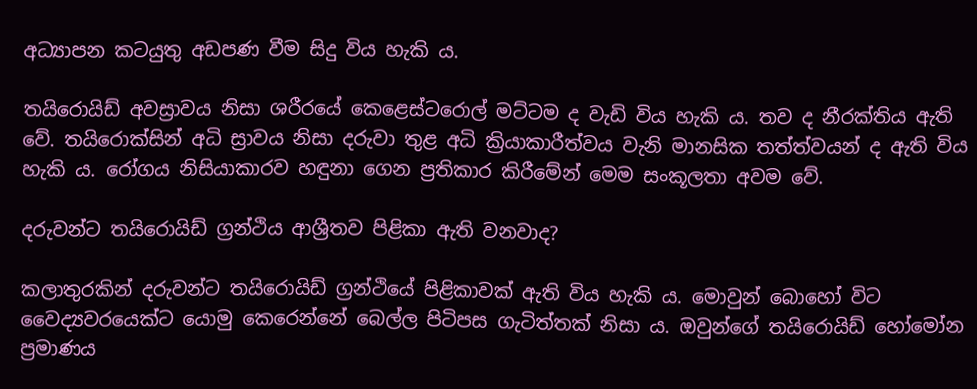අධ්‍යාපන කටයුතු අඩපණ වීම සිදු විය හැකි ය.

තයිරොයිඩ් අවස්‍රාවය නිසා ශරීරයේ කෙළෙස්ටරොල් මට්ටම ද වැඩි විය හැකි ය. තව ද නීරක්තිය ඇති වේ. තයිරොක්සින් අධි ස්‍රාවය නිසා දරුවා තුළ අධි ක්‍රියාකාරීත්වය වැනි මානසික තත්ත්වයන් ද ඇති විය හැකි ය. රෝගය නිසියාකාරව හඳුනා ගෙන ප්‍රතිකාර කිරීමේන් මෙම සංකූලතා අවම වේ.

දරුවන්ට තයිරොයිඩ් ග්‍රන්ථිය ආශ්‍රීතව පිළිකා ඇති වනවාද?

කලාතුරකින් දරුවන්ට තයිරොයිඩ් ග්‍රන්ථියේ පිළිකාවක් ඇති විය හැකි ය. මොවුන් බොහෝ විට වෛද්‍යවරයෙක්ට යොමු කෙරෙන්නේ බෙල්ල පිටිපස ගැටිත්තක් නිසා ය. ඔවුන්ගේ තයිරොයිඩ් හෝමෝන ප්‍රමාණය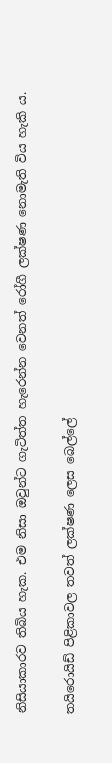නිසියාකාරව තිබිය හැක. එම නිසා ඔවුන්ට ගැටිත්ත හැරෙන්න වෙනත් රෝගී ලක්ෂණ නොමැති විය හැකි ය.

තයිරොයිඩ් පිළිකාවල තවත් ලක්ෂණ ලෙස බෙල්ලේ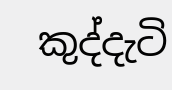කුද්දැටි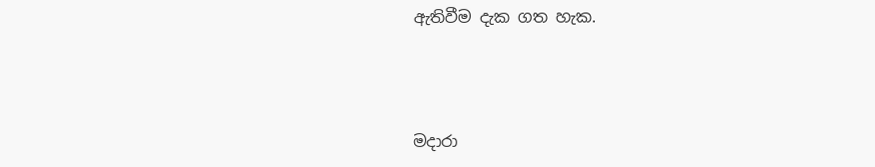ඇතිවීම දැක ගත හැක.



මදාරා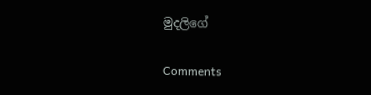මුදලි‍ගේ

Comments